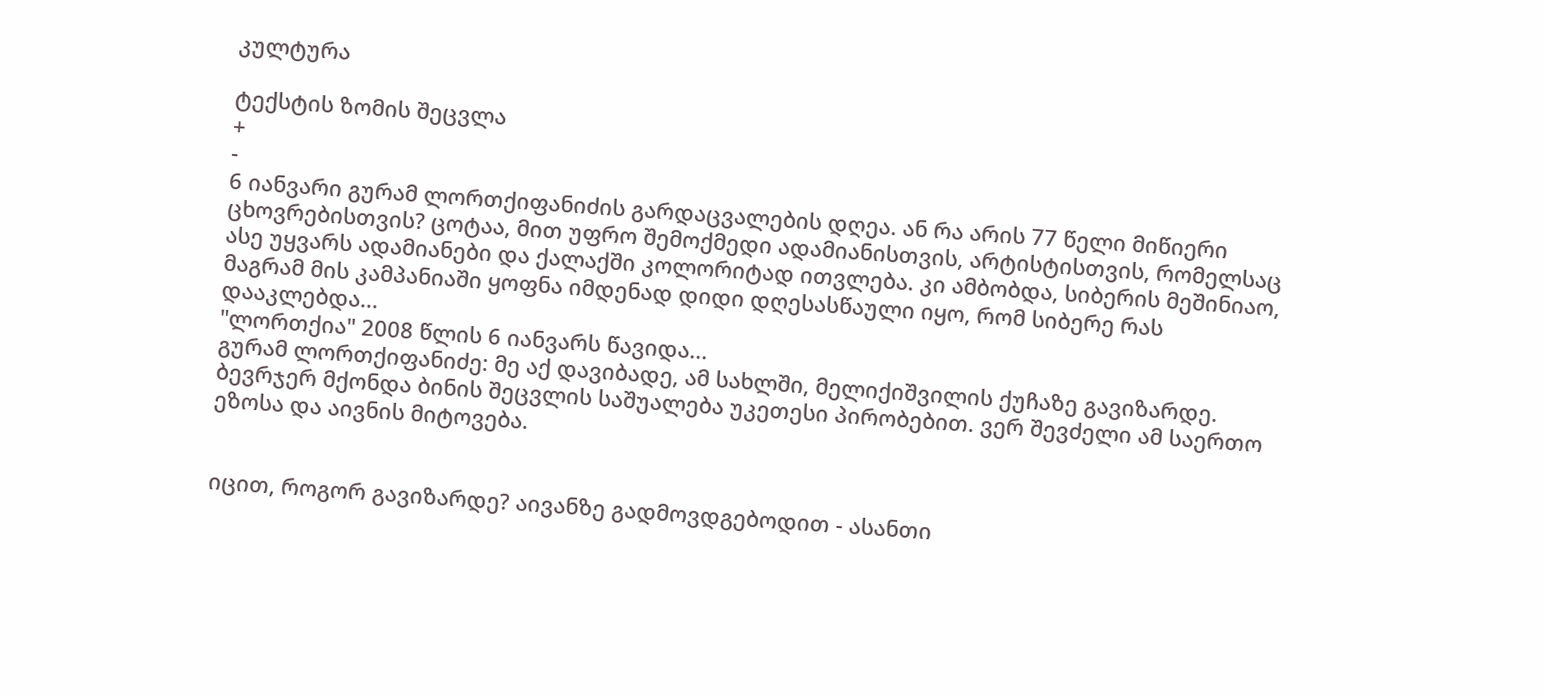კულტურა

ტექსტის ზომის შეცვლა
+
-
6 იანვარი გურამ ლორთქიფანიძის გარდაცვალების დღეა. ან რა არის 77 წელი მიწიერი ცხოვრებისთვის? ცოტაა, მით უფრო შემოქმედი ადამიანისთვის, არტისტისთვის, რომელსაც ასე უყვარს ადამიანები და ქალაქში კოლორიტად ითვლება. კი ამბობდა, სიბერის მეშინიაო, მაგრამ მის კამპანიაში ყოფნა იმდენად დიდი დღესასწაული იყო, რომ სიბერე რას დააკლებდა...
"ლორთქია" 2008 წლის 6 იანვარს წავიდა...
გურამ ლორთქიფანიძე: მე აქ დავიბადე, ამ სახლში, მელიქიშვილის ქუჩაზე გავიზარდე.
ბევრჯერ მქონდა ბინის შეცვლის საშუალება უკეთესი პირობებით. ვერ შევძელი ამ საერთო ეზოსა და აივნის მიტოვება.


იცით, როგორ გავიზარდე? აივანზე გადმოვდგებოდით - ასანთი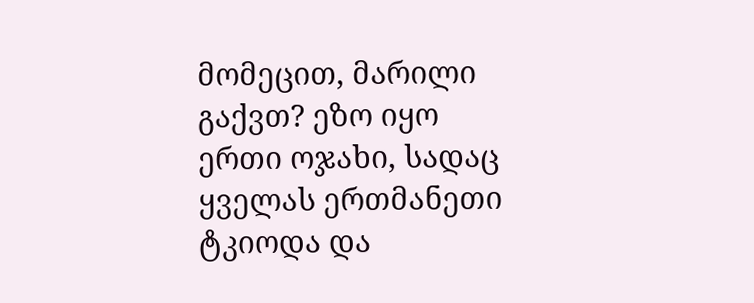მომეცით, მარილი გაქვთ? ეზო იყო ერთი ოჯახი, სადაც ყველას ერთმანეთი ტკიოდა და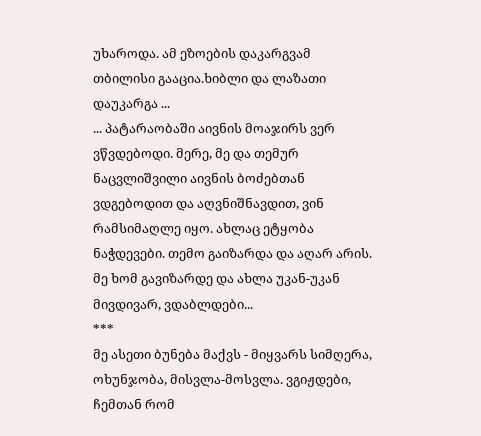უხაროდა. ამ ეზოების დაკარგვამ თბილისი გააცია.ხიბლი და ლაზათი დაუკარგა ...
... პატარაობაში აივნის მოაჯირს ვერ ვწვდებოდი. მერე, მე და თემურ ნაცვლიშვილი აივნის ბოძებთან ვდგებოდით და აღვნიშნავდით, ვინ რამსიმაღლე იყო. ახლაც ეტყობა ნაჭდევები. თემო გაიზარდა და აღარ არის. მე ხომ გავიზარდე და ახლა უკან-უკან მივდივარ, ვდაბლდები...
***
მე ასეთი ბუნება მაქვს - მიყვარს სიმღერა, ოხუნჯობა, მისვლა-მოსვლა. ვგიჟდები, ჩემთან რომ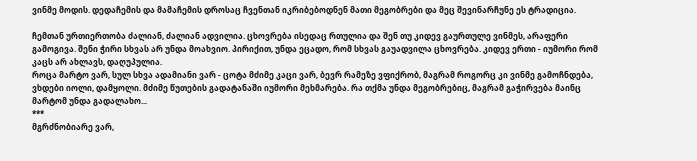ვინმე მოდის. დედაჩემის და მამაჩემის დროსაც ჩვენთან იკრიბებოდნენ მათი მეგობრები და მეც შევინარჩუნე ეს ტრადიცია.

ჩემთან ურთიერთობა ძალიან, ძალიან ადვილია. ცხოვრება ისედაც რთულია და შენ თუ კიდევ გაურთულე ვინმეს, არაფერი გამოგივა. შენი ჭირი სხვას არ უნდა მოახვიო. პირიქით, უნდა ეცადო, რომ სხვას გაუადვილა ცხოვრება. კიდევ ერთი - იუმორი რომ კაცს არ ახლავს, დაღუპულია.
როცა მარტო ვარ, სულ სხვა ადამიანი ვარ - ცოტა მძიმე კაცი ვარ, ბევრ რამეზე ვფიქრობ, მაგრამ როგორც კი ვინმე გამოჩნდება, ვხდები იოლი, დამყოლი. მძიმე წუთების გადატანაში იუმორი მეხმარება. რა თქმა უნდა მეგობრებიც, მაგრამ გაჭირვება მაინც მარტომ უნდა გადალახო...
***
მგრძნობიარე ვარ,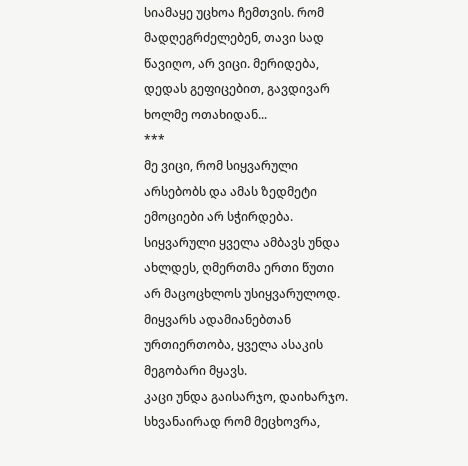სიამაყე უცხოა ჩემთვის. რომ მადღეგრძელებენ, თავი სად წავიღო, არ ვიცი. მერიდება, დედას გეფიცებით, გავდივარ ხოლმე ოთახიდან...
***
მე ვიცი, რომ სიყვარული არსებობს და ამას ზედმეტი ემოციები არ სჭირდება. სიყვარული ყველა ამბავს უნდა ახლდეს, ღმერთმა ერთი წუთი არ მაცოცხლოს უსიყვარულოდ. მიყვარს ადამიანებთან ურთიერთობა, ყველა ასაკის მეგობარი მყავს.
კაცი უნდა გაისარჯო, დაიხარჯო. სხვანაირად რომ მეცხოვრა,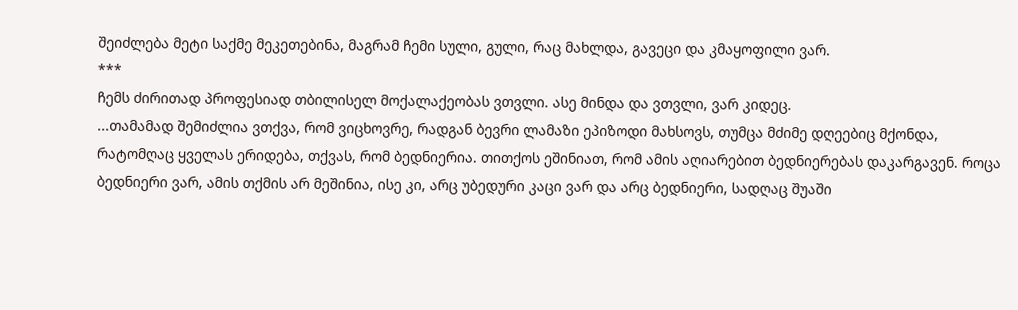შეიძლება მეტი საქმე მეკეთებინა, მაგრამ ჩემი სული, გული, რაც მახლდა, გავეცი და კმაყოფილი ვარ.
***
ჩემს ძირითად პროფესიად თბილისელ მოქალაქეობას ვთვლი. ასე მინდა და ვთვლი, ვარ კიდეც.
...თამამად შემიძლია ვთქვა, რომ ვიცხოვრე, რადგან ბევრი ლამაზი ეპიზოდი მახსოვს, თუმცა მძიმე დღეებიც მქონდა, რატომღაც ყველას ერიდება, თქვას, რომ ბედნიერია. თითქოს ეშინიათ, რომ ამის აღიარებით ბედნიერებას დაკარგავენ. როცა ბედნიერი ვარ, ამის თქმის არ მეშინია, ისე კი, არც უბედური კაცი ვარ და არც ბედნიერი, სადღაც შუაში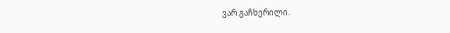ვარ გაჩხერილი.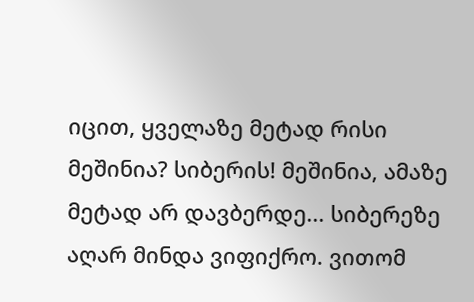იცით, ყველაზე მეტად რისი მეშინია? სიბერის! მეშინია, ამაზე მეტად არ დავბერდე... სიბერეზე აღარ მინდა ვიფიქრო. ვითომ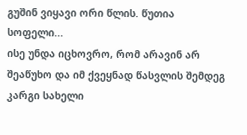გუშინ ვიყავი ორი წლის. წუთია სოფელი...
ისე უნდა იცხოვრო, რომ არავინ არ შეაწუხო და იმ ქვეყნად წასვლის შემდეგ კარგი სახელი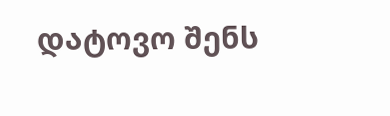დატოვო შენს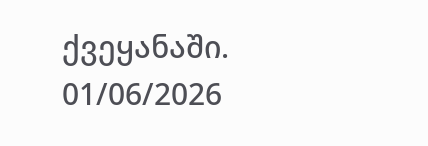ქვეყანაში.
01/06/2026